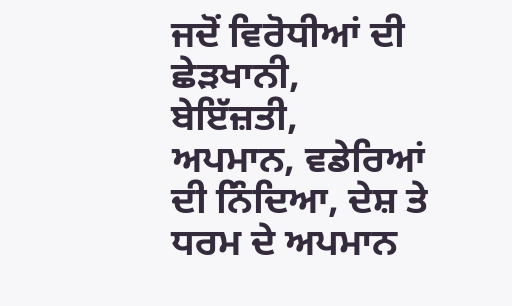ਜਦੋਂ ਵਿਰੋਧੀਆਂ ਦੀ ਛੇੜਖਾਨੀ, ਬੇਇੱਜ਼ਤੀ, ਅਪਮਾਨ, ਵਡੇਰਿਆਂ ਦੀ ਨਿੰਦਿਆ, ਦੇਸ਼ ਤੇ ਧਰਮ ਦੇ ਅਪਮਾਨ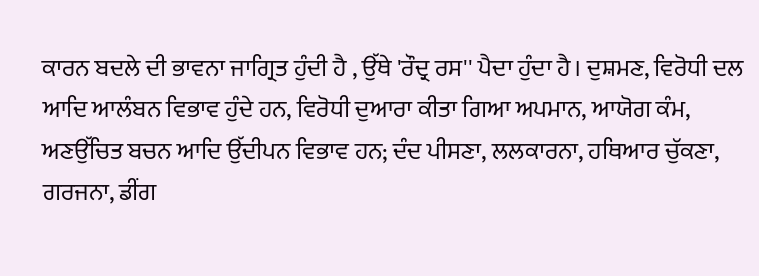ਕਾਰਨ ਬਦਲੇ ਦੀ ਭਾਵਨਾ ਜਾਗ੍ਰਿਤ ਹੁੰਦੀ ਹੈ , ਉੱਥੇ 'ਰੌਦ੍ਰ ਰਸ'' ਪੈਦਾ ਹੁੰਦਾ ਹੈ। ਦੁਸ਼ਮਣ, ਵਿਰੋਧੀ ਦਲ ਆਦਿ ਆਲੰਬਨ ਵਿਭਾਵ ਹੁੰਦੇ ਹਨ, ਵਿਰੋਧੀ ਦੁਆਰਾ ਕੀਤਾ ਗਿਆ ਅਪਮਾਨ, ਆਯੋਗ ਕੰਮ, ਅਣਉੱਚਿਤ ਬਚਨ ਆਦਿ ਉੱਦੀਪਨ ਵਿਭਾਵ ਹਨ; ਦੰਦ ਪੀਸਣਾ, ਲਲਕਾਰਨਾ, ਹਥਿਆਰ ਚੁੱਕਣਾ, ਗਰਜਨਾ, ਡੀਂਗ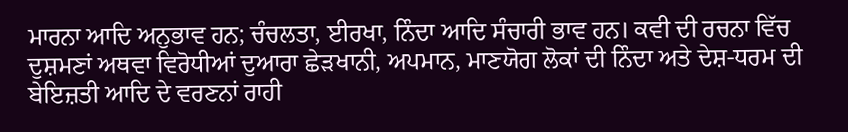ਮਾਰਨਾ ਆਦਿ ਅਨੁਭਾਵ ਹਨ; ਚੰਚਲਤਾ, ਈਰਖਾ, ਨਿੰਦਾ ਆਦਿ ਸੰਚਾਰੀ ਭਾਵ ਹਨ। ਕਵੀ ਦੀ ਰਚਨਾ ਵਿੱਚ ਦੁਸ਼ਮਣਾਂ ਅਥਵਾ ਵਿਰੋਧੀਆਂ ਦੁਆਰਾ ਛੇੜਖਾਨੀ, ਅਪਮਾਨ, ਮਾਣਯੋਗ ਲੋਕਾਂ ਦੀ ਨਿੰਦਾ ਅਤੇ ਦੇਸ਼-ਧਰਮ ਦੀ ਬੇਇਜ਼ਤੀ ਆਦਿ ਦੇ ਵਰਣਨਾਂ ਰਾਹੀ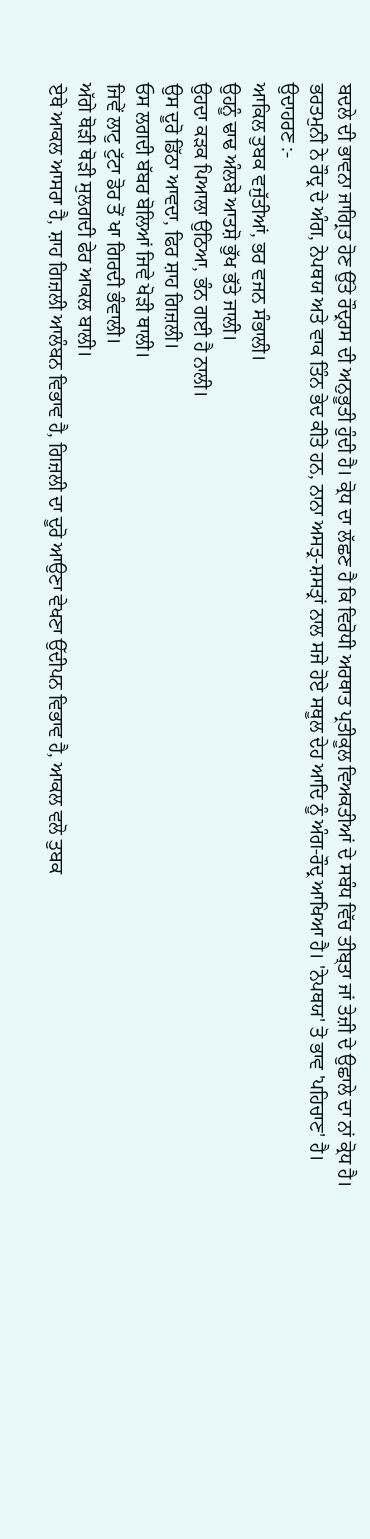ਬਦਲੇ ਦੀ ਭਾਵਨਾ ਜਾਗ੍ਰਿਤ ਹੋਣ ਉੱਤੇ ਰੌਦ੍ਰਰਸ ਦੀ ਅਨੁਭੂਤੀ ਹੁੰਦੀ ਹੈ। ਕ੍ਰੋਧ ਦਾ ਲੱਛਣ ਹੈ ਕਿ ਵਿਰੋਧੀ ਅਰਥਾਤ ਪ੍ਰਤੀਕੂਲ ਵਿਅਕਤੀਆਂ ਦੇ ਸਬੰਧ ਵਿੱਚ ਤੀਬ੍ਤਾ ਜਾਂ ਤੇਜ਼ੀ ਦੇ ਉਛਾਲੇ ਦਾ ਨਾਂ ਕ੍ਰੋਧ ਹੈ।
ਭਰਤਮੁਨੀ ਨੇ ਰੌਦ੍ਰ ਦੇ ਅੰਗ, ਨੇਪਥਯ ਅਤੇ ਵਾਕ ਤਿੰਨ ਭੇਦ ਕੀਤੇ ਹਨ, ਨਾਨਾ ਅਸਤ੍ਰ-ਸ਼ਸਤ੍ਰਾਂ ਨਾਲ ਸਜੇ ਹੋਏ ਸਥੂਲ ਦੇਹ ਆਦਿ ਨੂੰ ਅੰਗ-ਰੌਦ੍ਰ ਆਖਿਆ ਹੈ। 'ਨੇਪਥਯ' ਤੋ ਭਾਵ 'ਪਹਿਚਾਣ' ਹੈ।
ਉਦਾਹਰਣ :-
ਆਕਿਲ ਤੁਬਕ ਵਜੁੱਤੀਆਂ, ਭਰ ਵਜਨ ਸੰਭਾਲੀ।
ਉਹਨੂੰ ਢਾਢ ਅੰਲਬੇ ਆਤਸ਼ੋ ਭੁੱਖ ਭੱਤੇ ਜਾਲੀ।
ਉਹਦਾ ਕੜਕ ਪਿਆਲਾ ਉਠਿਆ, ਭੰਨ ਗਈ ਹੈ ਨਾਲੀ।
ਉਸ ਦੂਰੋ ਡਿੱਠਾ ਆਵਦਾ, ਫਿਰ ਸ਼ਾਹ ਗਿਜ਼ਲੀ।
ਓਸ ਲਗਦੀ ਬੱਬਰ ਬੋਲਿਆਂ ਜਿਵੇ ਖੋੜੀ ਥਾਲੀ।
ਜਿਵੇਂ ਲਾਟੁ ਟੁੱਟਾ ਡੋਰ ਤੋਂ ਖਾ ਗਿਰਦੀ ਭੰਵਾਲੀ।
ਅੱਗੇ ਥੋੜੀ ਥੋੜੀ ਸੁਲਗਦੀ ਫੇਰ ਆਕਲ ਬਾਲੀ।
ਏਥੇ ਆਕਲ ਆਸਰਾ ਹੈ, ਸ਼ਾਹ ਗਿਜ਼ਲੀ ਆਲੰਬਨ ਵਿਭਾਵ ਹੈ, ਗਿਜ਼ਲੀ ਦਾ ਦੂਰੋ ਆਉਣਾ ਵੇਖਣਾ ਉੱਦੀਪਨ ਵਿਭਾਵ ਹੈ, ਆਕਲ ਵਲੋ ਤੁਬਕ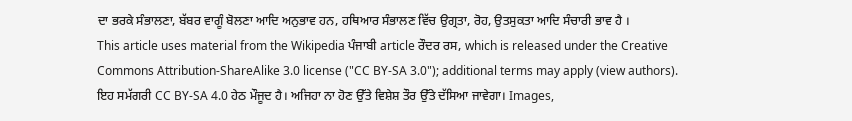ਦਾ ਭਰਕੇ ਸੰਭਾਲਣਾ, ਬੱਬਰ ਵਾਗੂੰ ਬੋਲਣਾ ਆਦਿ ਅਨੁਭਾਵ ਹਨ, ਹਥਿਆਰ ਸੰਭਾਲਣ ਵਿੱਚ ਉਗ੍ਰਤਾ, ਰੋਹ, ਉਤਸੁਕਤਾ ਆਦਿ ਸੰਚਾਰੀ ਭਾਵ ਹੈ ।
This article uses material from the Wikipedia ਪੰਜਾਬੀ article ਰੌਦਰ ਰਸ, which is released under the Creative Commons Attribution-ShareAlike 3.0 license ("CC BY-SA 3.0"); additional terms may apply (view authors). ਇਹ ਸਮੱਗਰੀ CC BY-SA 4.0 ਹੇਠ ਮੌਜੂਦ ਹੈ। ਅਜਿਹਾ ਨਾ ਹੋਣ ਉੱਤੇ ਵਿਸ਼ੇਸ਼ ਤੌਰ ਉੱਤੇ ਦੱਸਿਆ ਜਾਵੇਗਾ। Images,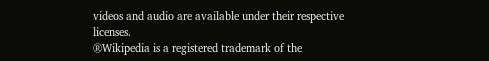videos and audio are available under their respective licenses.
®Wikipedia is a registered trademark of the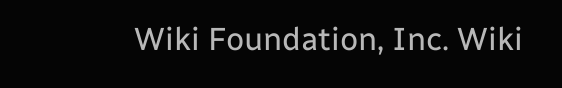Wiki Foundation, Inc. Wiki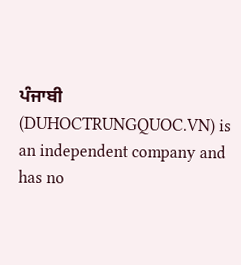ਪੰਜਾਬੀ (DUHOCTRUNGQUOC.VN) is an independent company and has no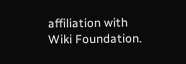affiliation with Wiki Foundation.